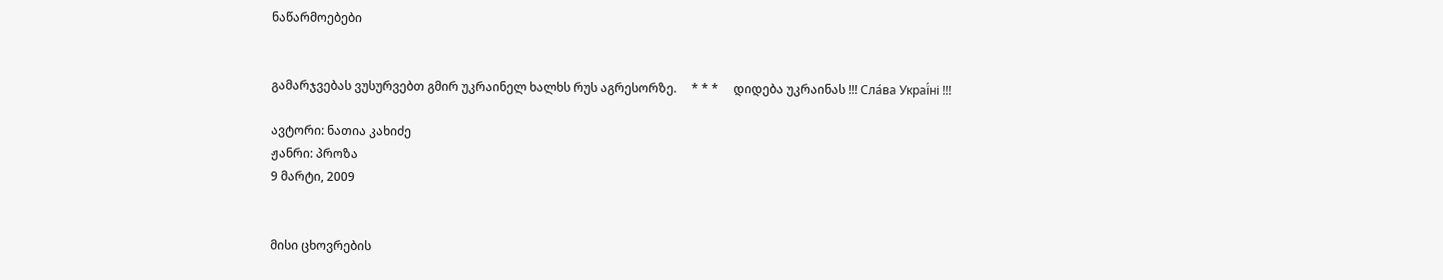ნაწარმოებები


გამარჯვებას ვუსურვებთ გმირ უკრაინელ ხალხს რუს აგრესორზე.     * * *     დიდება უკრაინას !!! Сла́ва Украї́ні !!!

ავტორი: ნათია კახიძე
ჟანრი: პროზა
9 მარტი, 2009


მისი ცხოვრების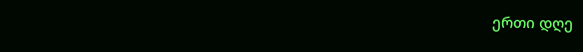ერთი დღე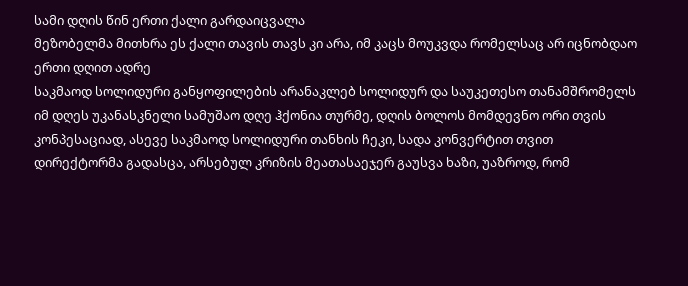სამი დღის წინ ერთი ქალი გარდაიცვალა
მეზობელმა მითხრა ეს ქალი თავის თავს კი არა, იმ კაცს მოუკვდა რომელსაც არ იცნობდაო
ერთი დღით ადრე
საკმაოდ სოლიდური განყოფილების არანაკლებ სოლიდურ და საუკეთესო თანამშრომელს იმ დღეს უკანასკნელი სამუშაო დღე ჰქონია თურმე, დღის ბოლოს მომდევნო ორი თვის კონპესაციად, ასევე საკმაოდ სოლიდური თანხის ჩეკი, სადა კონვერტით თვით  დირექტორმა გადასცა, არსებულ კრიზის მეათასაეჯერ გაუსვა ხაზი, უაზროდ, რომ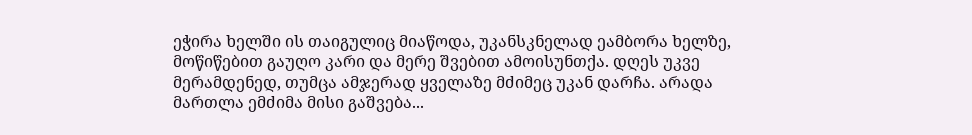ეჭირა ხელში ის თაიგულიც მიაწოდა, უკანსკნელად ეამბორა ხელზე, მოწიწებით გაუღო კარი და მერე შვებით ამოისუნთქა. დღეს უკვე მერამდენედ, თუმცა ამჯერად ყველაზე მძიმეც უკან დარჩა. არადა მართლა ემძიმა მისი გაშვება...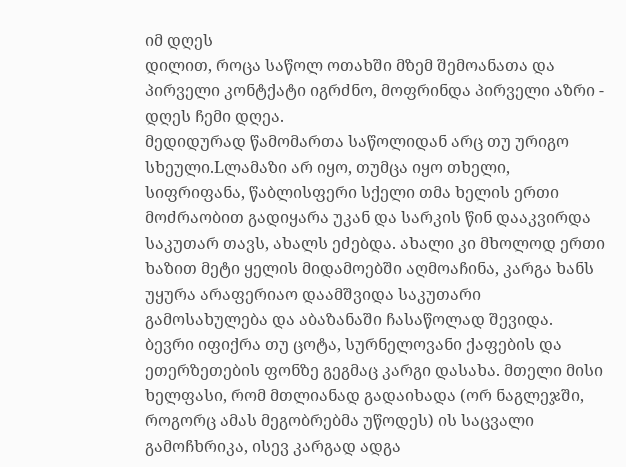იმ დღეს
დილით, როცა საწოლ ოთახში მზემ შემოანათა და პირველი კონტქატი იგრძნო, მოფრინდა პირველი აზრი - დღეს ჩემი დღეა.
მედიდურად წამომართა საწოლიდან არც თუ ურიგო სხეული.Lლამაზი არ იყო, თუმცა იყო თხელი, სიფრიფანა, წაბლისფერი სქელი თმა ხელის ერთი მოძრაობით გადიყარა უკან და სარკის წინ დააკვირდა საკუთარ თავს, ახალს ეძებდა. ახალი კი მხოლოდ ერთი ხაზით მეტი ყელის მიდამოებში აღმოაჩინა, კარგა ხანს უყურა არაფერიაო დაამშვიდა საკუთარი გამოსახულება და აბაზანაში ჩასაწოლად შევიდა. ბევრი იფიქრა თუ ცოტა, სურნელოვანი ქაფების და ეთერზეთების ფონზე გეგმაც კარგი დასახა. მთელი მისი ხელფასი, რომ მთლიანად გადაიხადა (ორ ნაგლეჯში, როგორც ამას მეგობრებმა უწოდეს) ის საცვალი გამოჩხრიკა, ისევ კარგად ადგა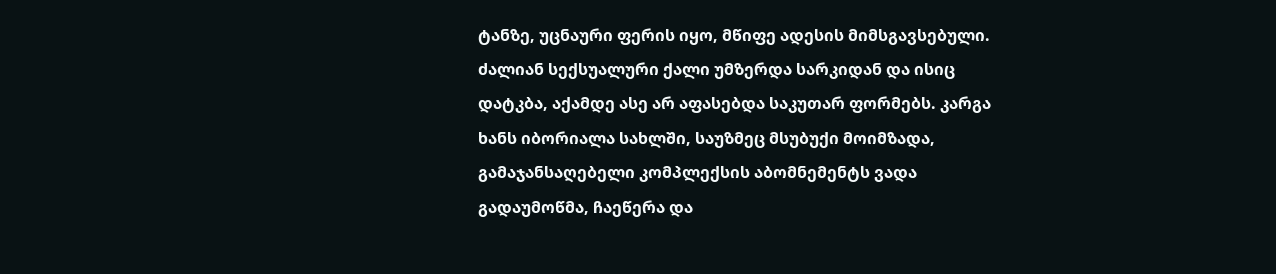ტანზე, უცნაური ფერის იყო, მწიფე ადესის მიმსგავსებული. ძალიან სექსუალური ქალი უმზერდა სარკიდან და ისიც დატკბა, აქამდე ასე არ აფასებდა საკუთარ ფორმებს. კარგა ხანს იბორიალა სახლში, საუზმეც მსუბუქი მოიმზადა, გამაჯანსაღებელი კომპლექსის აბომნემენტს ვადა გადაუმოწმა, ჩაეწერა და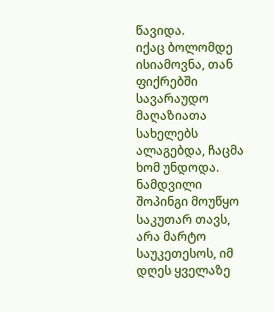წავიდა.
იქაც ბოლომდე ისიამოვნა, თან ფიქრებში სავარაუდო მაღაზიათა სახელებს ალაგებდა, ჩაცმა ხომ უნდოდა. ნამდვილი შოპინგი მოუწყო საკუთარ თავს, არა მარტო საუკეთესოს, იმ დღეს ყველაზე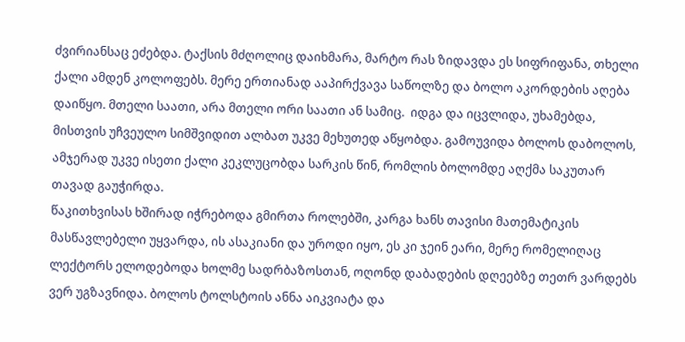ძვირიანსაც ეძებდა. ტაქსის მძღოლიც დაიხმარა, მარტო რას ზიდავდა ეს სიფრიფანა, თხელი ქალი ამდენ კოლოფებს. მერე ერთიანად ააპირქვავა საწოლზე და ბოლო აკორდების აღება დაიწყო. მთელი საათი, არა მთელი ორი საათი ან სამიც.  იდგა და იცვლიდა, უხამებდა, მისთვის უჩვეულო სიმშვიდით ალბათ უკვე მეხუთედ აწყობდა. გამოუვიდა ბოლოს დაბოლოს, ამჯერად უკვე ისეთი ქალი კეკლუცობდა სარკის წინ, რომლის ბოლომდე აღქმა საკუთარ თავად გაუჭირდა.
წაკითხვისას ხშირად იჭრებოდა გმირთა როლებში, კარგა ხანს თავისი მათემატიკის მასწავლებელი უყვარდა, ის ასაკიანი და უროდი იყო, ეს კი ჯეინ ეარი, მერე რომელიღაც ლექტორს ელოდებოდა ხოლმე სადრბაზოსთან, ოღონდ დაბადების დღეებზე თეთრ ვარდებს ვერ უგზავნიდა. ბოლოს ტოლსტოის ანნა აიკვიატა და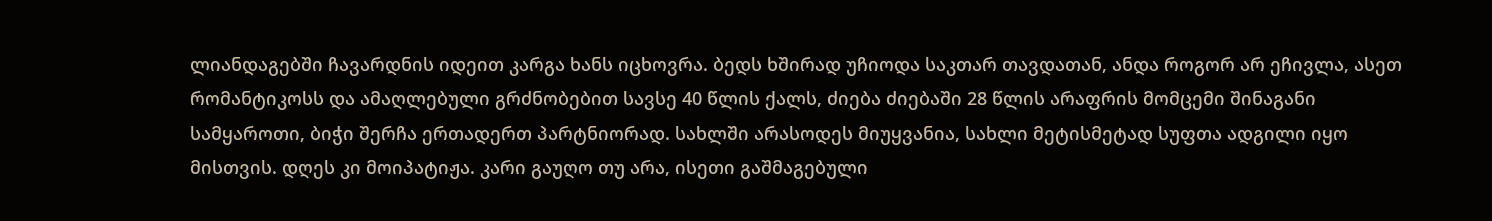ლიანდაგებში ჩავარდნის იდეით კარგა ხანს იცხოვრა. ბედს ხშირად უჩიოდა საკთარ თავდათან, ანდა როგორ არ ეჩივლა, ასეთ რომანტიკოსს და ამაღლებული გრძნობებით სავსე 40 წლის ქალს, ძიება ძიებაში 28 წლის არაფრის მომცემი შინაგანი სამყაროთი, ბიჭი შერჩა ერთადერთ პარტნიორად. სახლში არასოდეს მიუყვანია, სახლი მეტისმეტად სუფთა ადგილი იყო მისთვის. დღეს კი მოიპატიჟა. კარი გაუღო თუ არა, ისეთი გაშმაგებული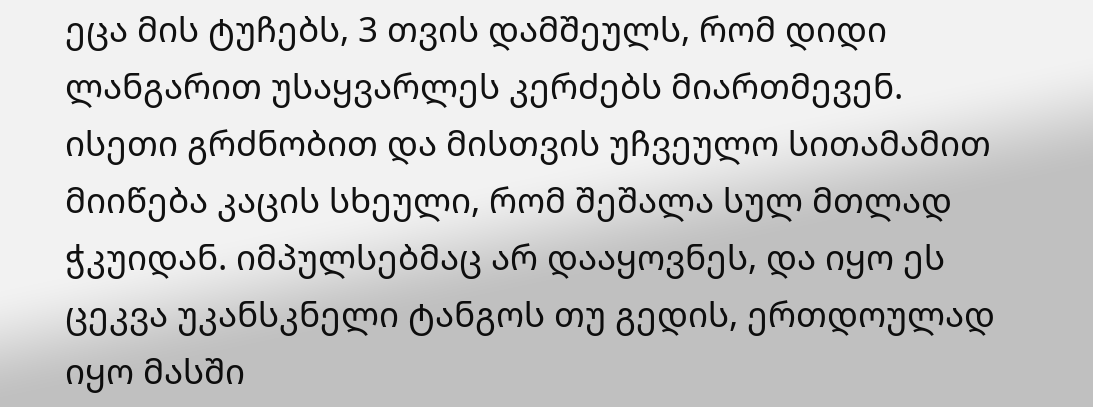ეცა მის ტუჩებს, 3 თვის დამშეულს, რომ დიდი ლანგარით უსაყვარლეს კერძებს მიართმევენ. ისეთი გრძნობით და მისთვის უჩვეულო სითამამით მიიწება კაცის სხეული, რომ შეშალა სულ მთლად ჭკუიდან. იმპულსებმაც არ დააყოვნეს, და იყო ეს ცეკვა უკანსკნელი ტანგოს თუ გედის, ერთდოულად იყო მასში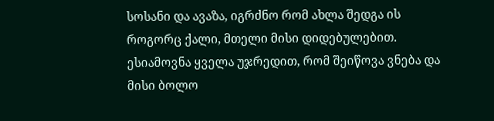სოსანი და ავაზა, იგრძნო რომ ახლა შედგა ის როგორც ქალი, მთელი მისი დიდებულებით. ესიამოვნა ყველა უჯრედით, რომ შეიწოვა ვნება და მისი ბოლო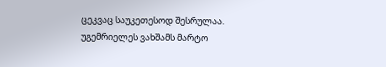ცეკვაც საუკეთესოდ შესრულაა. უგემრიელეს ვახშამს მარტო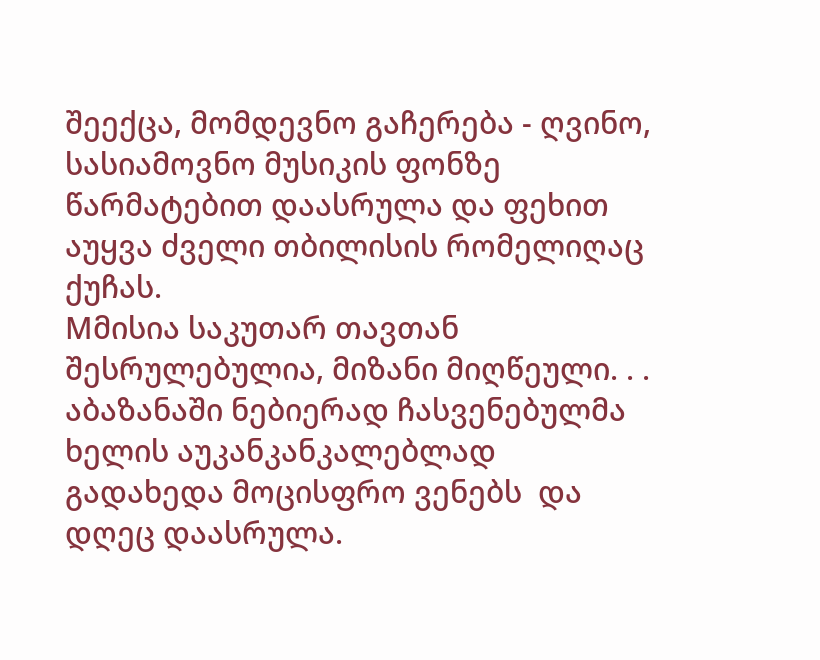შეექცა, მომდევნო გაჩერება - ღვინო, სასიამოვნო მუსიკის ფონზე წარმატებით დაასრულა და ფეხით აუყვა ძველი თბილისის რომელიღაც ქუჩას.
Mმისია საკუთარ თავთან შესრულებულია, მიზანი მიღწეული. . . აბაზანაში ნებიერად ჩასვენებულმა ხელის აუკანკანკალებლად გადახედა მოცისფრო ვენებს  და დღეც დაასრულა.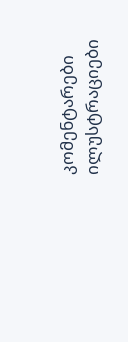კომენტარები ილუსტრაციები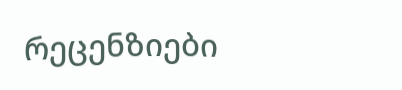რეცენზიები